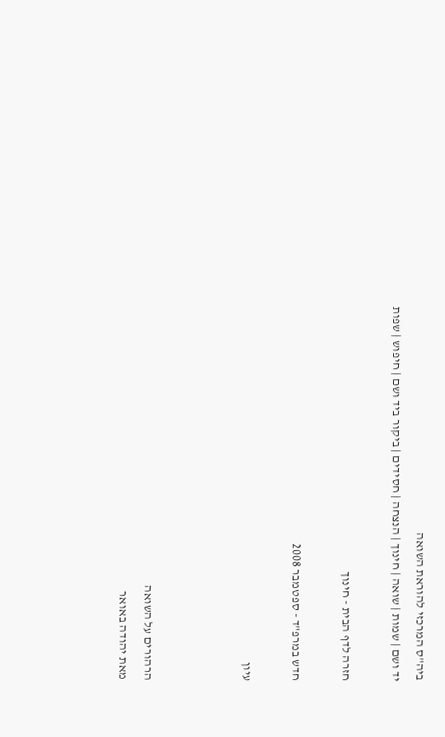ביה"ס המרכזי להוראת השואה
יד ושם | שמות | שואה | חינוך | הנצחה | חסידים | ביקור ביד ושם | חיפוש | שפות

חזרה לדף הבית - חינוך

חדש במרפ"ד - ספטמבר 2008

עיון



הרהורים על השואה
מאת יהודה באואר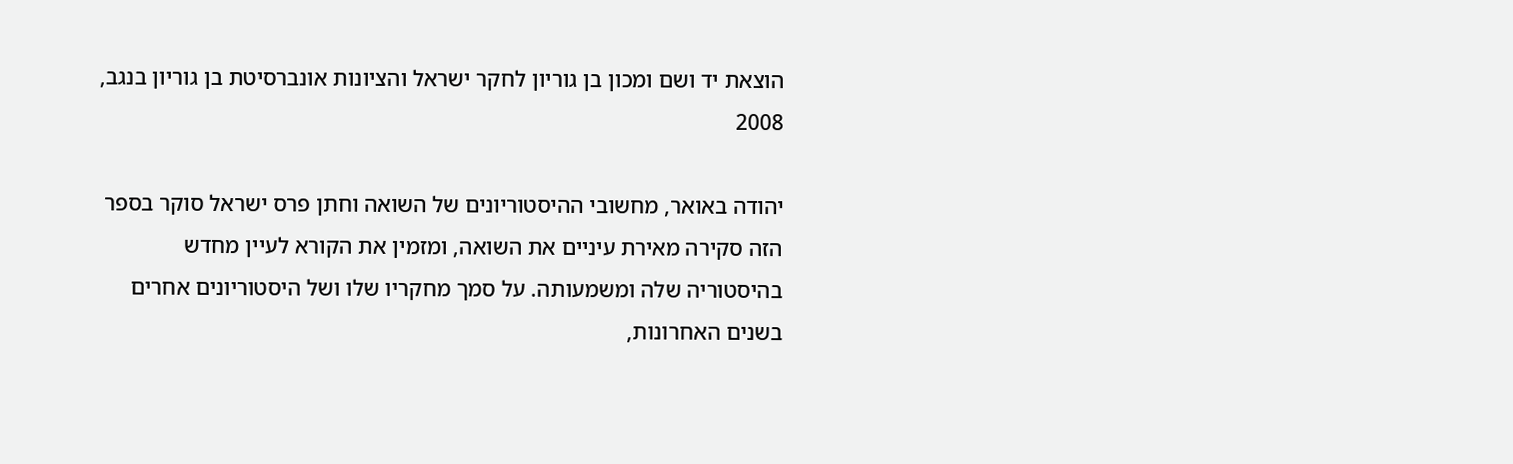הוצאת יד ושם ומכון בן גוריון לחקר ישראל והציונות אונברסיטת בן גוריון בנגב, 2008

יהודה באואר, מחשובי ההיסטוריונים של השואה וחתן פרס ישראל סוקר בספר הזה סקירה מאירת עיניים את השואה, ומזמין את הקורא לעיין מחדש בהיסטוריה שלה ומשמעותה. על סמך מחקריו שלו ושל היסטוריונים אחרים בשנים האחרונות,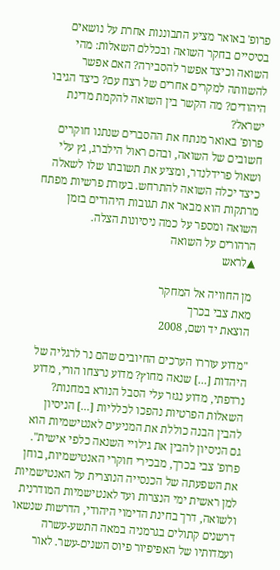פרופ' באואר מציע התבוננות אחרת על נושאים בסיסיים בחקר השואה ובכללם השאלות: מהי השואה וכיצד אפשר להסבירה? האם אפשר להשוותה למקרים אחרים של רצח עם? כיצד הגיבו היהודים? מה הקשר בין השואה להקמת מדינת ישראל?
פרופ' באואר מנתח את ההסברים שנתנו חוקרים חשובים של השואה, ובהם ראול הילברג, גץ עלי ושאול פרידלנדר, ומציע את תשובתו שלו לשאלה כיצד יכלה השואה להתרחש. בעזרת פרשיות מפתח מרתקות הוא מבאר את תגובות היהודים בזמן השואה ומספר על כמה ניסיונות הצלה.
הרהורים על השואה
▲לראש

מן החוויה אל המחקר
מאת צבי בכרך
הוצאת יד ושם, 2008

"מדוע עוררו הערכים החיובים שהם נר לרגליה של היהדות [...] שנאה מחוץ? מדוע נרצחו הורי, מדוע נרדפתי, מדוע נגזר עלי הסבל הנורא במחנות? השאלות הפרטיות נהפכו לכלליות [...] הניסיון להבין הבנה כוללת את המניעים לאנטישמיות הוא גם הניסיון להבין את גילויי השנאה כלפי אישית".
פרופ' צבי בכרך, מבכירי חוקרי האנטישמיות, בוחן את השפעתה של הכנסייה הנוצרית על האנטישמיות למן ראשית ימי הנצרות ועד לאנטישמיות המודרנית ולשואה, דרך בחינת הדימוי היהודי, הדרשות שנשאו דרשנים קתולים בגרמניה במאה התשע-עשרה ועמדותיו של האפיפיור פיוס השנים-עשר. לאור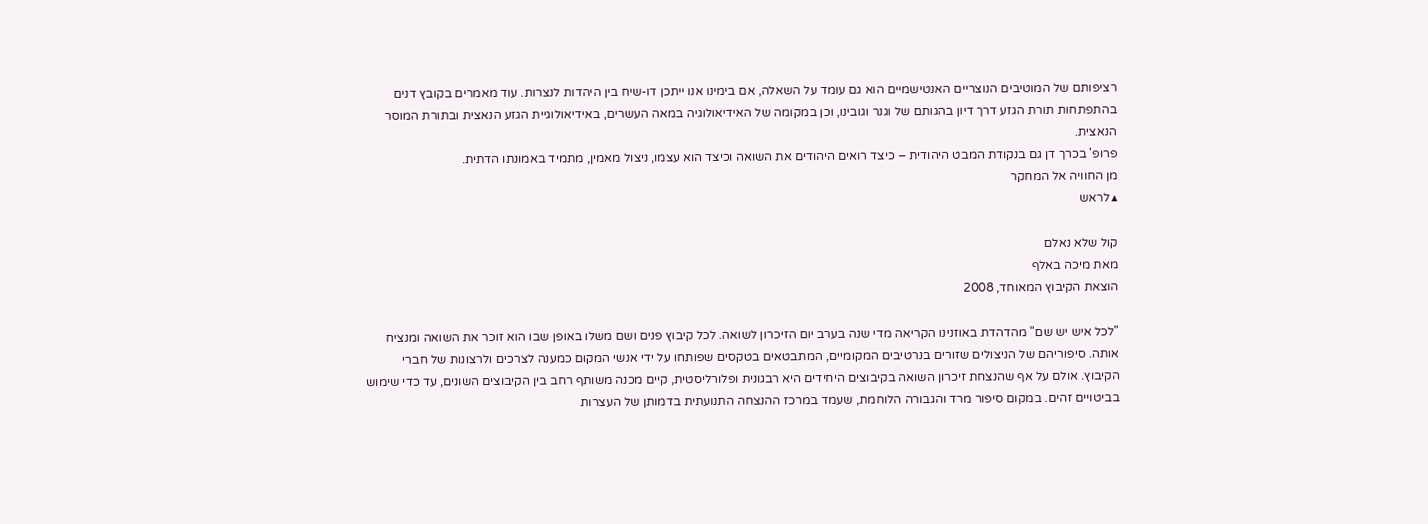רציפותם של המוטיבים הנוצריים האנטישמיים הוא גם עומד על השאלה, אם בימינו אנו ייתכן דו-שיח בין היהדות לנצרות. עוד מאמרים בקובץ דנים בהתפתחות תורת הגזע דרך דיון בהגותם של וגנר וגובינו, וכן במקומה של האידיאולוגיה במאה העשרים, באידיאולוגיית הגזע הנאצית ובתורת המוסר הנאצית.
פרופ' בכרך דן גם בנקודת המבט היהודית – כיצד רואים היהודים את השואה וכיצד הוא עצמו, ניצול מאמין, מתמיד באמונתו הדתית.
מן החוויה אל המחקר
▲לראש

קול שלא נאלם
מאת מיכה באלף
הוצאת הקיבוץ המאוחד, 2008

"לכל איש יש שם" מהדהדת באוזנינו הקריאה מדי שנה בערב יום הזיכרון לשואה. לכל קיבוץ פנים ושם משלו באופן שבו הוא זוכר את השואה ומנציח אותה. סיפוריהם של הניצולים שזורים בנרטיבים המקומיים, המתבטאים בטקסים שפותחו על ידי אנשי המקום כמענה לצרכים ולרצונות של חברי הקיבוץ. אולם על אף שהנצחת זיכרון השואה בקיבוצים היחידים היא רבגונית ופלורליסטית, קיים מכנה משותף רחב בין הקיבוצים השונים, עד כדי שימוש בביטויים זהים. במקום סיפור מרד והגבורה הלוחמת, שעמד במרכז ההנצחה התנועתית בדמותן של העצרות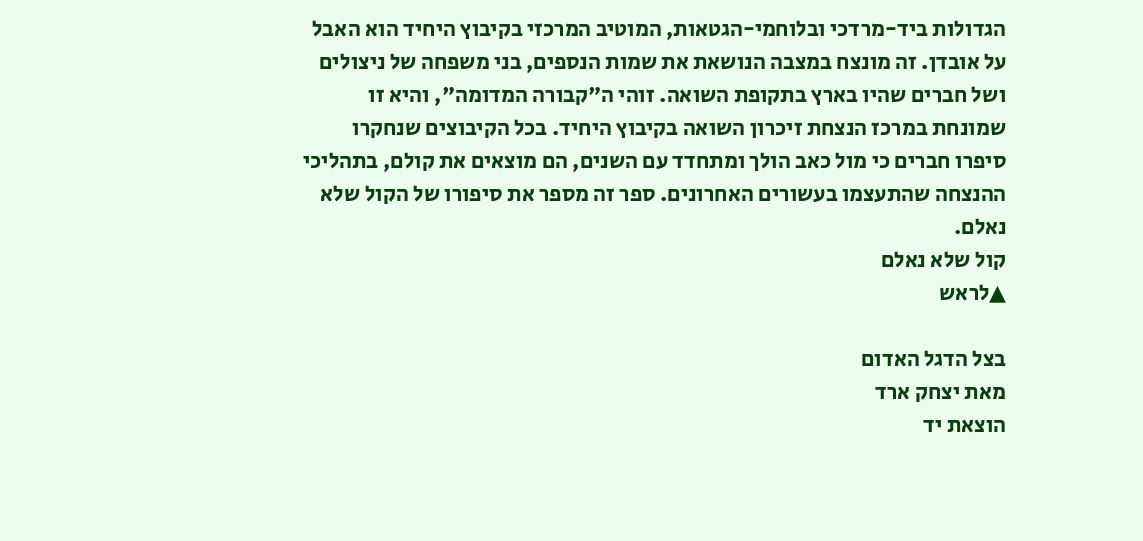הגדולות ביד-מרדכי ובלוחמי-הגטאות, המוטיב המרכזי בקיבוץ היחיד הוא האבל על אובדן. זה מונצח במצבה הנושאת את שמות הנספים, בני משפחה של ניצולים ושל חברים שהיו בארץ בתקופת השואה. זוהי ה"קבורה המדומה", והיא זו שמונחת במרכז הנצחת זיכרון השואה בקיבוץ היחיד. בכל הקיבוצים שנחקרו סיפרו חברים כי מול כאב הולך ומתחדד עם השנים, הם מוצאים את קולם, בתהליכי ההנצחה שהתעצמו בעשורים האחרונים. ספר זה מספר את סיפורו של הקול שלא נאלם.
קול שלא נאלם
▲לראש

בצל הדגל האדום
מאת יצחק ארד
הוצאת יד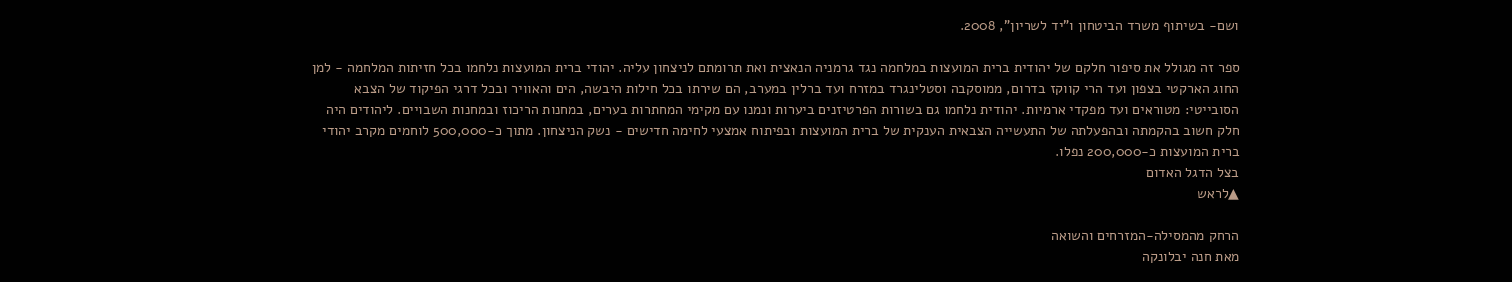ושם- בשיתוף משרד הביטחון ו"יד לשריון", 2008.

ספר זה מגולל את סיפור חלקם של יהודית ברית המועצות במלחמה נגד גרמניה הנאצית ואת תרומתם לניצחון עליה. יהודי ברית המועצות נלחמו בכל חזיתות המלחמה - למן החוג הארקטי בצפון ועד הרי קווקז בדרום, ממוסקבה וסטלינגרד במזרח ועד ברלין במערב, הם שירתו בכל חילות היבשה, הים והאוויר ובכל דרגי הפיקוד של הצבא הסובייטי: מטוראים ועד מפקדי ארמיות. יהודית נלחמו גם בשורות הפרטיזנים ביערות ונמנו עם מקימי המחתרות בערים, במחנות הריכוז ובמחנות השבויים. ליהודים היה חלק חשוב בהקמתה ובהפעלתה של התעשייה הצבאית הענקית של ברית המועצות ובפיתוח אמצעי לחימה חדישים - נשק הניצחון. מתוך כ-500,000 לוחמים מקרב יהודי ברית המועצות כ-200,000 נפלו.
בצל הדגל האדום
▲לראש

הרחק מהמסילה-המזרחים והשואה
מאת חנה יבלונקה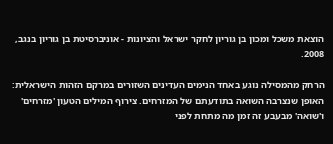הוצאת משכל ומכון בן גוריון לחקר ישראל והציונות - אוניברסיטת בן גוריון בנגב, 2008.

הרחק מהמסילה נוגע באחד הנימים העדינים השזורים במרקם הזהות הישראלית: האופן שנצרבה השואה בתודעתם של המזרחים. צירוף המילים הטעון 'מזרחים' ו'שואה' מבעבע זה זמן מה מתחת לפני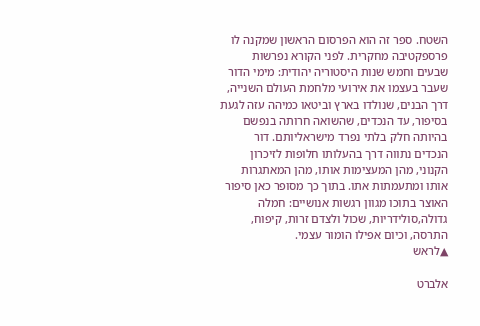השטח. ספר זה הוא הפרסום הראשון שמקנה לו פרספקטיבה מחקרית. לפני הקורא נפרשות שבעים וחמש שנות היסטוריה יהודית: מימי הדור שעבר בעצמו את אירועי מלחמת העולם השנייה, דרך הבנים, שנולדו בארץ וביטאו כמיהה עזה לגעת בסיפור, עד הנכדים, שהשואה חרותה בנפשם בהיותה חלק בלתי נפרד מישראליותם. דור הנכדים נתווה דרך בהעלותו חלופות לזיכרון הקנוני, מהן המעצימות אותו, מהן המאתגרות אותו ומתעמתות אתו. בתוך כך מסופר כאן סיפור האוצר בתוכו מגוון רגשות אנושיים: חמלה גדולה,סולידריות, שכול ולצדם זרות, קיפוח, התרסה, וכיום אפילו הומור עצמי.
▲לראש

אלברט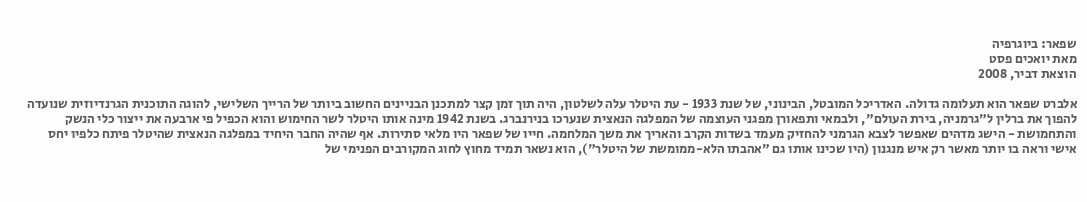שפאר: ביוגרפיה
מאת יואכים פסט
הוצאת דביר, 2008

אלברט שפאר הוא תעלומה גדולה. האדריכל המובטל, הבינוני, של שנת 1933 - עת היטלר עלה לשלטון, היה תוך זמן קצר למתכנן הבניינים החשוב ביותר של הרייך השלישי, להוגה התוכנית הגרנדיוזית שנועדה להפוך את ברלין ל"גרמניה, בירת העולם", ולבמאי ותפאורן מפגני העוצמה של המפלגה הנאצית שנערכו בנירנברג. בשנת 1942 מינה אותו היטלר לשר החימוש והוא הכפיל פי ארבעה את ייצור כלי הנשק והתחמושת - הישג מדהים שאפשר לצבא הגרמני להחזיק מעמד בשדות הקרב והאריך את משך המלחמה. חייו של שפאר היו מלאי סתירות. אף שהיה החבר היחיד במפלגה הנאצית שהיטלר פיתח כלפיו יחס אישי וראה בו יותר מאשר רק איש מנגנון (היו שכינו אותו גם "אהבתו הלא-ממומשת של היטלר"), הוא נשאר תמיד מחוץ לחוג המקורבים הפנימי של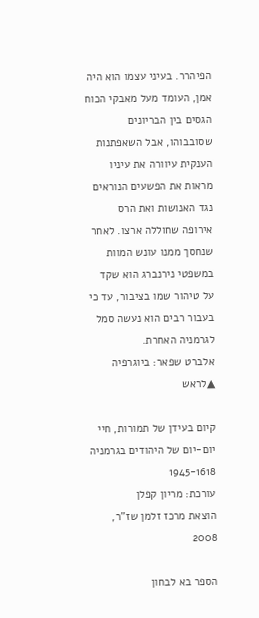הפיהרר. בעיני עצמו הוא היה אמן, העומד מעל מאבקי הכוח הגסים בין הבריונים שסובבוהו, אבל השאפתנות הענקית עיוורה את עיניו מראות את הפשעים הנוראים נגד האנושות ואת הרס אירופה שחוללה ארצו. לאחר שנחסך ממנו עונש המוות במשפטי נירנברג הוא שקד על טיהור שמו בציבור, עד כי בעבור רבים הוא נעשה סמל לגרמניה האחרת.
אלברט שפאר: ביוגרפיה
▲לראש

קיום בעידן של תמורות, חיי יום-יום של היהודים בגרמניה 1945-1618
עורכת: מריון קפלן
הוצאת מרכז זלמן שז"ר, 2008

הספר בא לבחון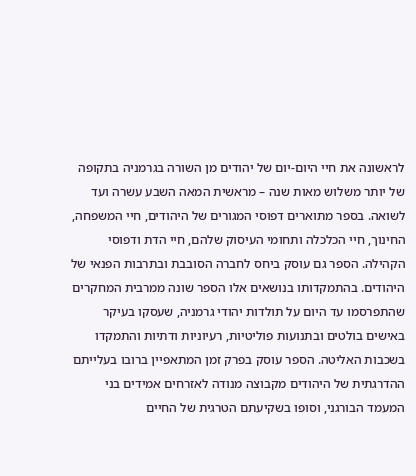לראשונה את חיי היום-יום של יהודים מן השורה בגרמניה בתקופה של יותר משלוש מאות שנה – מראשית המאה השבע עשרה ועד לשואה. בספר מתוארים דפוסי המגורים של היהודים, חיי המשפחה, החינוך, חיי הכלכלה ותחומי העיסוק שלהם, חיי הדת ודפוסי הקהילה. הספר גם עוסק ביחס לחברה הסובבת ובתרבות הפנאי של היהודים. בהתמקדותו בנושאים אלו הספר שונה ממרבית המחקרים שהתפרסמו עד היום על תולדות יהודי גרמניה, שעסקו בעיקר באישים בולטים ובתנועות פוליטיות, רעיוניות ודתיות והתמקדו בשכבות האליטה. הספר עוסק בפרק זמן המתאפיין ברובו בעלייתם ההדרגתית של היהודים מקבוצה מנודה לאזרחים אמידים בני המעמד הבורגני, וסופו בשקיעתם הטרגית של החיים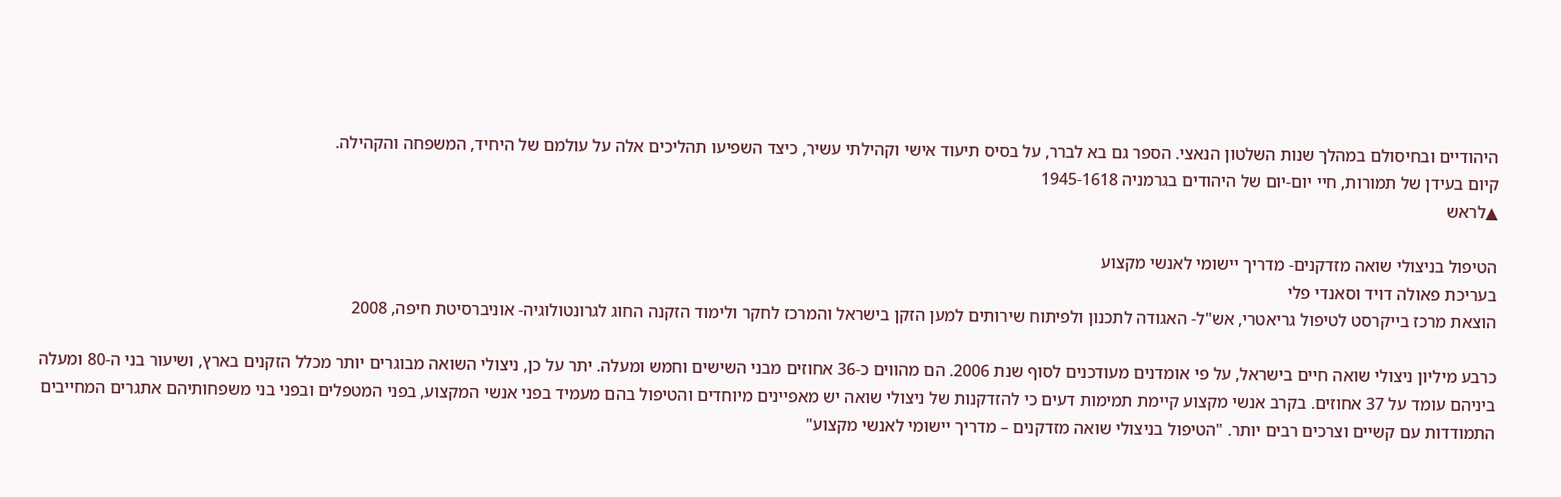היהודיים ובחיסולם במהלך שנות השלטון הנאצי. הספר גם בא לברר, על בסיס תיעוד אישי וקהילתי עשיר, כיצד השפיעו תהליכים אלה על עולמם של היחיד, המשפחה והקהילה.
קיום בעידן של תמורות, חיי יום-יום של היהודים בגרמניה 1945-1618
▲לראש

הטיפול בניצולי שואה מזדקנים- מדריך יישומי לאנשי מקצוע
בעריכת פאולה דויד וסאנדי פלי
הוצאת מרכז בייקרסט לטיפול גריאטרי, אש"ל- האגודה לתכנון ולפיתוח שירותים למען הזקן בישראל והמרכז לחקר ולימוד הזקנה החוג לגרונטולוגיה- אוניברסיטת חיפה, 2008

כרבע מיליון ניצולי שואה חיים בישראל, על פי אומדנים מעודכנים לסוף שנת 2006. הם מהווים כ-36 אחוזים מבני השישים וחמש ומעלה. יתר על כן, ניצולי השואה מבוגרים יותר מכלל הזקנים בארץ, ושיעור בני ה-80 ומעלה ביניהם עומד על 37 אחוזים. בקרב אנשי מקצוע קיימת תמימות דעים כי להזדקנות של ניצולי שואה יש מאפיינים מיוחדים והטיפול בהם מעמיד בפני אנשי המקצוע, בפני המטפלים ובפני בני משפחותיהם אתגרים המחייבים התמודדות עם קשיים וצרכים רבים יותר. "הטיפול בניצולי שואה מזדקנים – מדריך יישומי לאנשי מקצוע"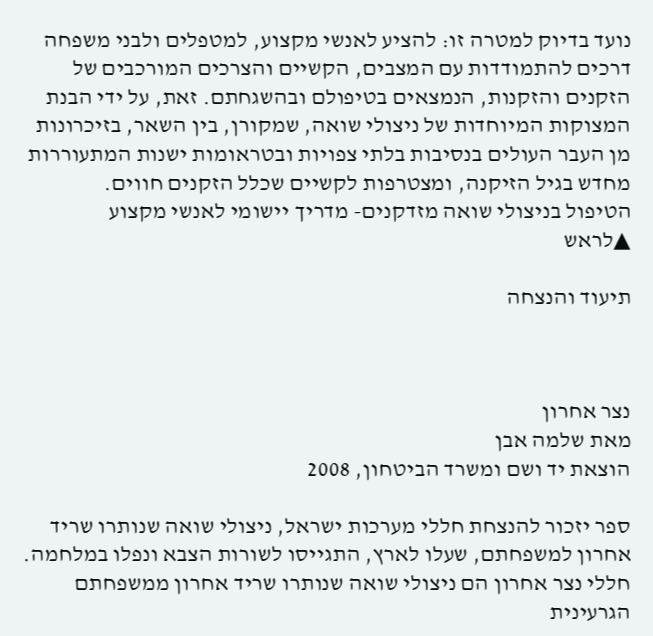נועד בדיוק למטרה זו: להציע לאנשי מקצוע, למטפלים ולבני משפחה דרכים להתמודדות עם המצבים, הקשיים והצרכים המורכבים של הזקנים והזקנות, הנמצאים בטיפולם ובהשגחתם. זאת, על ידי הבנת המצוקות המיוחדות של ניצולי שואה, שמקורן, בין השאר, בזיכרונות מן העבר העולים בנסיבות בלתי צפויות ובטראומות ישנות המתעוררות מחדש בגיל הזיקנה, ומצטרפות לקשיים שכלל הזקנים חווים.
הטיפול בניצולי שואה מזדקנים- מדריך יישומי לאנשי מקצוע
▲לראש

תיעוד והנצחה



נצר אחרון
מאת שלמה אבן
הוצאת יד ושם ומשרד הביטחון, 2008

ספר יזכור להנצחת חללי מערכות ישראל, ניצולי שואה שנותרו שריד אחרון למשפחתם, שעלו לארץ, התגייסו לשורות הצבא ונפלו במלחמה. חללי נצר אחרון הם ניצולי שואה שנותרו שריד אחרון ממשפחתם הגרעינית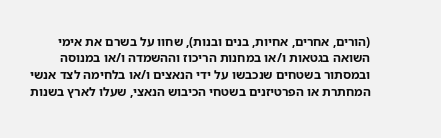(הורים, אחרים, אחיות, בנים ובנות), שחוו על בשרם את אימי השואה בגטאות ו/או במחנות הריכוז וההשמדה ו/או במנוסה ובמסתור בשטחים שנכבשו על ידי הנאצים ו/או בלחימה לצד אנשי המחתרת או הפרטיזנים בשטחי הכיבוש הנאצי, שעלו לארץ בשנות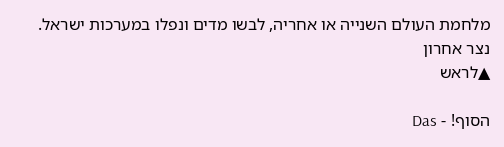מלחמת העולם השנייה או אחריה, לבשו מדים ונפלו במערכות ישראל.
נצר אחרון
▲לראש

הסוף! - Das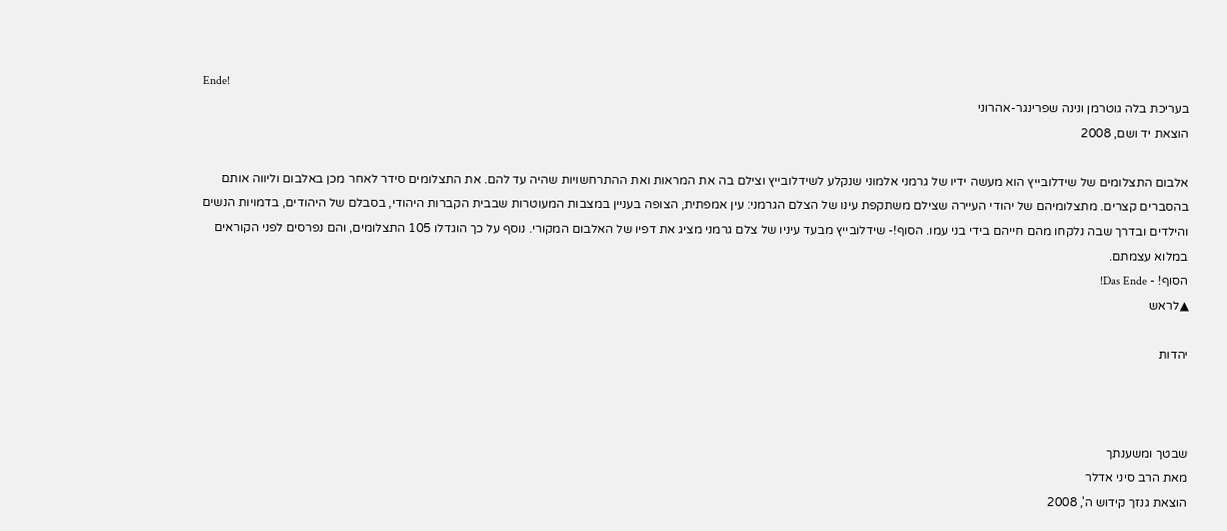Ende!
בעריכת בלה גוטרמן ונינה שפרינגר-אהרוני
הוצאת יד ושם, 2008

אלבום התצלומים של שידלובייץ הוא מעשה ידיו של גרמני אלמוני שנקלע לשידלובייץ וצילם בה את המראות ואת ההתרחשויות שהיה עד להם. את התצלומים סידר לאחר מכן באלבום וליווה אותם בהסברים קצרים. מתצלומיהם של יהודי העיירה שצילם משתקפת עינו של הצלם הגרמני: עין אמפתית, הצופה בעניין במצבות המעוטרות שבבית הקברות היהודי, בסבלם של היהודים, בדמויות הנשים והילדים ובדרך שבה נלקחו מהם חייהם בידי בני עמו. הסוף!- שידלובייץ מבעד עיניו של צלם גרמני מציג את דפיו של האלבום המקורי. נוסף על כך הוגדלו 105 התצלומים, והם נפרסים לפני הקוראים במלוא עצמתם.
הסוף! - Das Ende!
▲לראש

יהדות



שבטך ומשענתך
מאת הרב סיני אדלר
הוצאת גנזך קידוש ה', 2008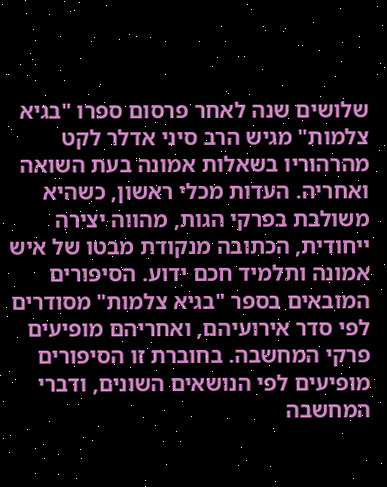שלושים שנה לאחר פרסום ספרו "בגיא צלמות" מגיש הרב סיני אדלר לקט מהרהוריו בשאלות אמונה בעת השואה ואחריה. העדות מכלי ראשון, כשהיא משולבת בפרקי הגות, מהווה יצירה ייחודית, הכתובה מנקודת מבטו של איש אמונה ותלמיד חכם ידוע. הסיפורים המובאים בספר "בגיא צלמות" מסודרים לפי סדר אירועיהם, ואחריהם מופיעים פרקי המחשבה. בחוברת זו הסיפורים מופיעים לפי הנושאים השונים, ודברי המחשבה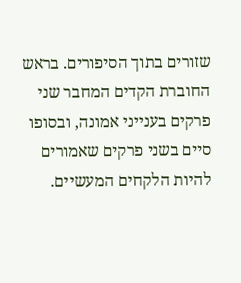שזורים בתוך הסיפורים. בראש החוברת הקדים המחבר שני פרקים בענייני אמונה, ובסופו סיים בשני פרקים שאמורים להיות הלקחים המעשיים.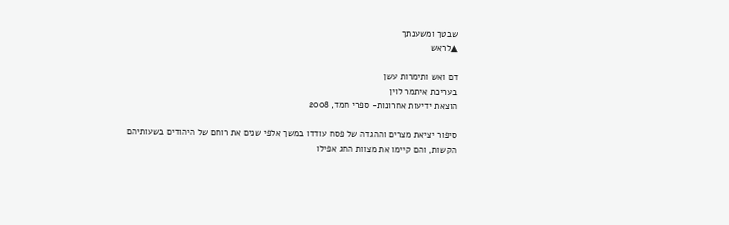שבטך ומשענתך
▲לראש

דם ואש ותימרות עשן
בעריכת איתמר לוין
הוצאת ידיעות אחרונות- ספרי חמד, 2008

סיפור יציאת מצרים וההגדה של פסח עודדו במשך אלפי שנים את רוחם של היהודים בשעותיהם הקשות, והם קיימו את מצוות החג אפילו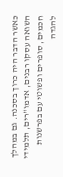כאשר הדבר היה כרוך בסכנה. גם במהלך השואה עסקו רבנים, אדמו"רים, תלמידי חכמים, סופרים ופשוטי עם בפרשנות להגדה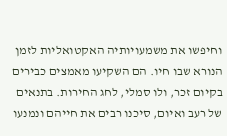וחיפשו את משמעויותיה האקטואליות לזמן הנורא שבו חיו. הם השקיעו מאמצים כבירים בקיום זכר, ולו סמלי, לחג החירות. בתנאים של רעב ואיום, סיכנו רבים את חייהם ונמנעו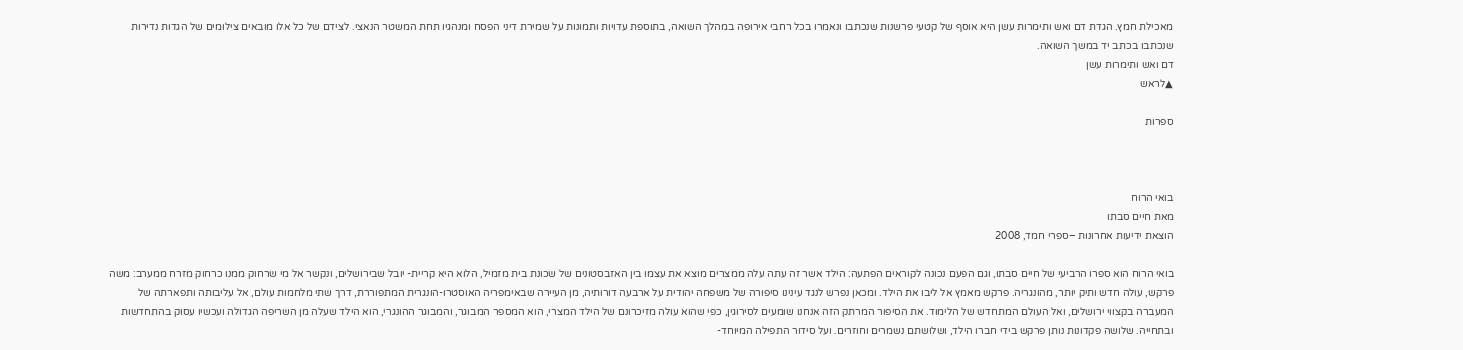מאכילת חמץ. הגדת דם ואש ותימרות עשן היא אוסף של קטעי פרשנות שנכתבו ונאמרו בכל רחבי אירופה במהלך השואה, בתוספת עדויות ותמונות על שמירת דיני הפסח ומנהגיו תחת המשטר הנאצי. לצידם של כל אלו מובאים צילומים של הגדות נדירות שנכתבו בכתב יד במשך השואה.
דם ואש ותימרות עשן
▲לראש

ספרות



בואי הרוח
מאת חיים סבתו
הוצאת ידיעות אחרונות –ספרי חמד, 2008

בואי הרוח הוא ספרו הרביעי של חיים סבתו, וגם הפעם נכונה לקוראים הפתעה: הילד אשר זה עתה עלה ממצרים מוצא את עצמו בין האזבסטונים של שכונת בית מזמיל, הלוא היא קריית- יובל שבירושלים, ונקשר אל מי שרחוק ממנו כרחוק מזרח ממערב: משה פרקש, עולה חדש ותיק יותר, מהונגריה. פרקש מאמץ אל ליבו את הילד. ומכאן נפרש לנגד עינינו סיפורה של משפחה יהודית על ארבעה דורותיה, מן העיירה שבאימפריה האוסטרו-הונגרית המתפוררת, דרך שתי מלחמות עולם, אל עליבותה ותפארתה של המעברה בקצווי ירושלים, ואל העולם המתחדש של הלימוד. את הסיפור המרתק הזה אנחנו שומעים לסירוגין, כפי שהוא עולה מזיכרונם של הילד המצרי, הוא המספר המבוגר, והמבוגר ההונגרי, הוא הילד שעלה מן השריפה הגדולה ועכשיו עסוק בהתחדשות ובתחייה. שלושה פקדונות נותן פרקש בידי חברו הילד, ושלושתם נשמרים וחוזרים. ועל סידור התפילה המיוחד-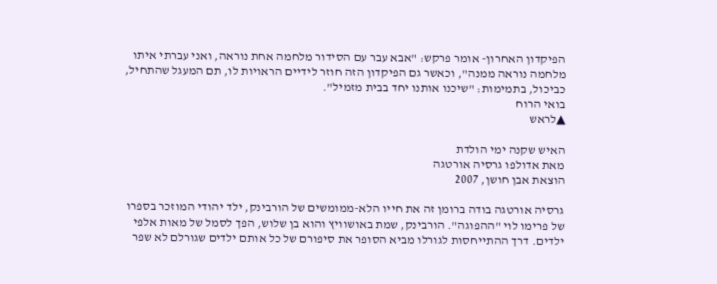הפיקדון האחרון- אומר פרקש: "אבא עבר עם הסידור מלחמה אחת נוראה, ואני עברתי איתו מלחמה נוראה ממנה", וכאשר גם הפיקדון הזה חוזר לידיים הראויות לו, תם המעגל שהתחיל, כביכול, בתמימות: "שיכנו אותנו יחד בבית מזמיל".
בואי הרוח
▲לראש

האיש שקנה ימי הולדת
מאת אדולפו גרסיה אורטגה
הוצאת אבן חושן, 2007

גרסיה אורטגה בודה ברומן זה את חייו הלא-ממומשים של הורבינק, ילד יהודי המוזכר בספרו של פרימו לוי "ההפוגה". הורבינק, שמת באושוויץ והוא בן שלוש, הפך לסמל של מאות אלפי ילדים. דרך ההתייחסות לגורלו מביא הסופר את סיפורם של כל אותם ילדים שגורלם לא שפר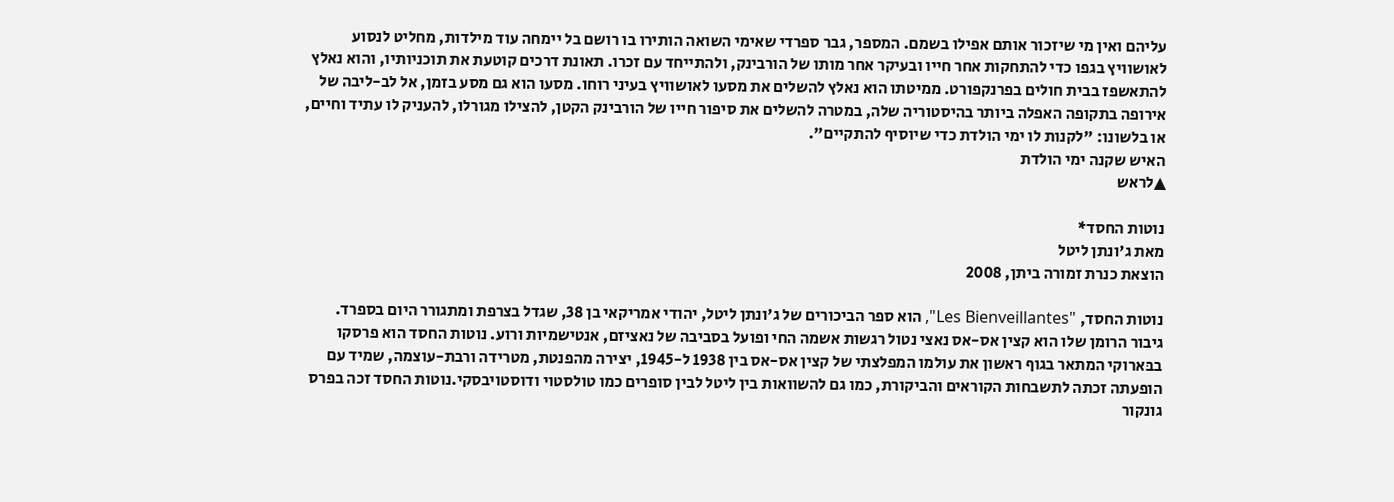עליהם ואין מי שיזכור אותם אפילו בשמם. המספר, גבר ספרדי שאימי השואה הותירו בו רושם בל יימחה עוד מילדות, מחליט לנסוע לאושוויץ בגפו כדי להתחקות אחר חייו ובעיקר אחר מותו של הורבינק, ולהתייחד עם זכרו. תאונת דרכים קוטעת את תוכניותיו, והוא נאלץ להתאשפז בבית חולים בפרנקפורט. ממיטתו הוא נאלץ להשלים את מסעו לאושוויץ בעיני רוחו. מסעו הוא גם מסע בזמן, אל לב-ליבה של אירופה בתקופה האפלה ביותר בהיסטוריה שלה, במטרה להשלים את סיפור חייו של הורבינק הקטן, להצילו מגורלו, להעניק לו עתיד וחיים, או בלשונו: "לקנות לו ימי הולדת כדי שיוסיף להתקיים".
האיש שקנה ימי הולדת
▲לראש

נוטות החסד*
מאת ג'ונתן ליטל
הוצאת כנרת זמורה ביתן, 2008

נוטות החסד, "Les Bienveillantes", הוא ספר הביכורים של ג'ונתן ליטל, יהודי אמריקאי בן 38, שגדל בצרפת ומתגורר היום בספרד. גיבור הרומן שלו הוא קצין אס-אס נאצי נטול רגשות אשמה החי ופועל בסביבה של נאציזם, אנטישמיות ורוע. נוטות החסד הוא פרסקו בבּארוקי המתאר בגוף ראשון את עולמו המפלצתי של קצין אס-אס בין 1938 ל-1945, יצירה מהפנטת, מטרידה ורבת-עוצמה, שמיד עם הופעתה זכתה לתשבחות הקוראים והביקורת, כמו גם להשוואות בין ליטל לבין סופרים כמו טולסטוי ודוסטויבסקי.נוטות החסד זכה בפרס גונקור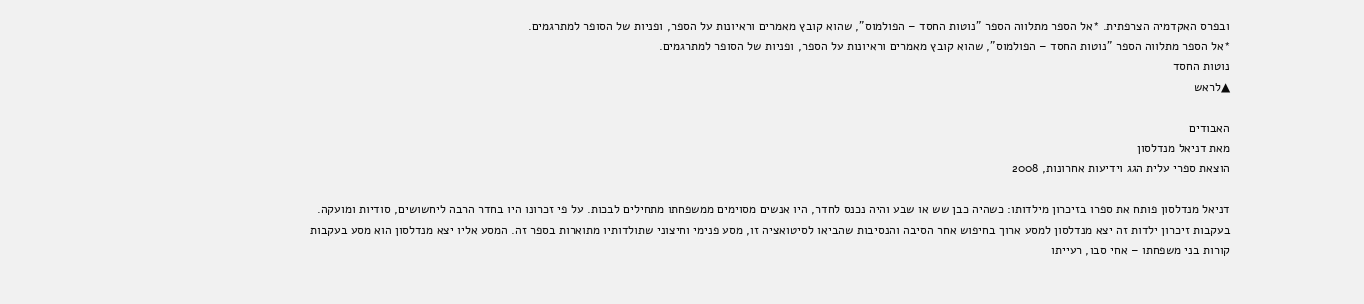ובפרס האקדמיה הצרפתית. *אל הספר מתלווה הספר "נוטות החסד – הפולמוס", שהוא קובץ מאמרים וראיונות על הספר, ופניות של הסופר למתרגמים.
*אל הספר מתלווה הספר "נוטות החסד – הפולמוס", שהוא קובץ מאמרים וראיונות על הספר, ופניות של הסופר למתרגמים.
נוטות החסד
▲לראש

האבודים
מאת דניאל מנדלסון
הוצאת ספרי עלית הגג וידיעות אחרונות, 2008

דניאל מנדלסון פותח את ספרו בזיכרון מילדותו: כשהיה כבן שש או שבע והיה נכנס לחדר, היו אנשים מסוימים ממשפחתו מתחילים לבכות. על פי זכרונו היו בחדר הרבה ליחשושים, סודיות ומועקה. בעקבות זיכרון ילדות זה יצא מנדלסון למסע ארוך בחיפוש אחר הסיבה והנסיבות שהביאו לסיטואציה זו, מסע פנימי וחיצוני שתולדותיו מתוארות בספר זה. המסע אליו יצא מנדלסון הוא מסע בעקבות קורות בני משפחתו – אחי סבו, רעייתו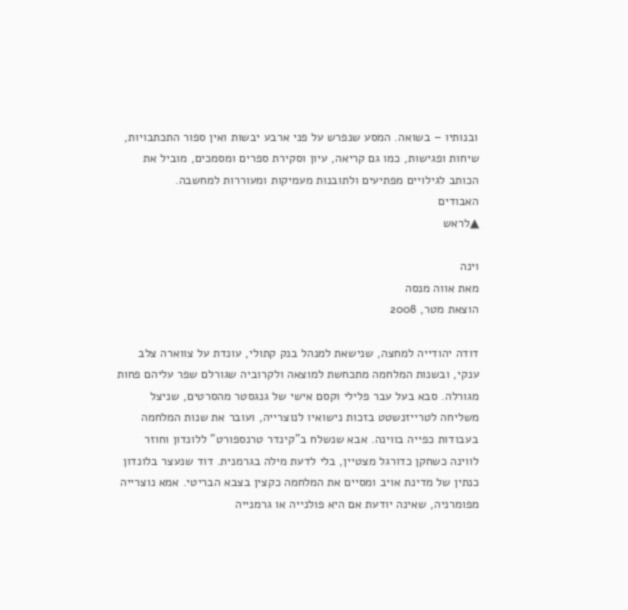ובנותיו – בשואה. המסע שנפרש על פני ארבע יבשות ואין ספור התכתבויות, שיחות ופגישות, כמו גם קריאה, עיון וסקירת ספרים ומסמכים, מוביל את הכותב לגילויים מפתיעים ולתובנות מעמיקות ומעוררות למחשבה.
האבודים
▲לראש

וינה
מאת אווה מנסה
הוצאת מטר, 2008

דודה יהודייה למחצה, שנישאת למנהל בנק קתולי, עונדת על צווארה צלב ענקי, ובשנות המלחמה מתכחשת למוצאה ולקרוביה שגורלם שפר עליהם פחות מגורלה. סבא בעל עבר פלילי וקסם אישי של גנגסטר מהסרטים, שניצל משליחה לטרייזנשטט בזכות נישואיו לנוצרייה, ועובר את שנות המלחמה בעבודות כפייה בווינה. אבא שנשלח ב"קינדר טרנספורט" ללונדון וחוזר לווינה כשחקן כדורגל מצטיין, בלי לדעת מילה בגרמנית. דוד שנעצר בלונדון כנתין של מדינת אויב ומסיים את המלחמה כקצין בצבא הבריטי. אמא נוצרייה מפומרניה, שאינה יודעת אם היא פולנייה או גרמנייה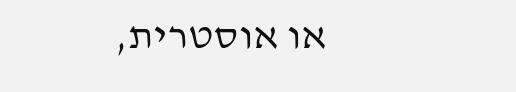או אוסטרית,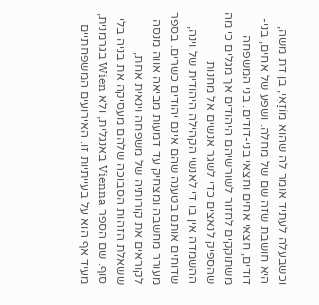וכשבעלה לעתיד אומר לה שהוא מוֹזַאִי, בן דת משה, היא חושבת שזה שם של מחלה. ושפע של אחים, בני-דודים, חצאי אחים וחצאי בני-דודים. בני המשפחה משתוקקים לחזור לשורשיהם היהודים אך מגלים כי מה שהספיק לנאצים כדי לשגר אנשים אל מחנות ההשמדה אין בו די לאנשי הקהילה היהודית של וינה, שדוחים אותם בטענה שהם אינם יהודים כשרים. בספר מעורר מחשבה ומצחיק עד דמעות מביאה אווה מנסה לקוראים את קורותיה של משפחה וינאית אחת, ששאלת הזהות הסבוכה שלהם מעסיקה את בניה בלי סוף. שם הספר Vienna באנגלית, ולא Wien בגרמנית, מעיד אף הוא על בעייתיות זו. האירועים המשפחתיים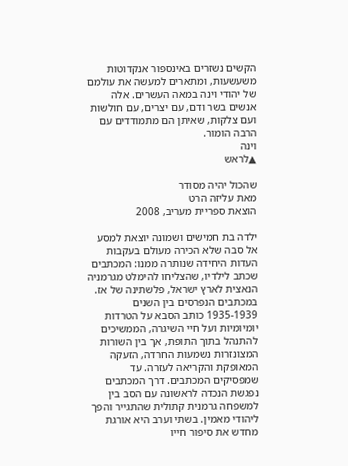הקשים נשזרים באינספור אנקדוטות משעשעות, ומתארים למעשה את עולמם של יהודי וינה במאה העשרים. אלה אנשים בשר ודם, עם יצרים, עם חולשות ועם צלקות, שאיתן הם מתמודדים עם הרבה הומור.
וינה
▲לראש

שהכול יהיה מסודר
מאת עליזה הרט
הוצאת ספריית מעריב, 2008

ילדה בת חמישים ושמונה יוצאת למסע אל סבה שלא הכירה מעולם בעקבות העדות היחידה שנותרה ממנו: המכתבים שכתב לילדיו, שהצליחו להימלט מגרמניה הנאצית לארץ ישראל, פלשתינה של אז. במכתבים הנפרסים בין השנים 1935-1939 כותב הסבא על הטרדות יומיומיות ועל חיי השיגרה, הממשיכים להתנהל בתוך התופת, אך בין השורות המצונזרות נשמעות החרדה, הזעקה המאופקת והקריאה לעזרה. עד שמפסיקים המכתבים. דרך המכתבים נפגשת הנכדה לראשונה עם הסב בין למשפחה גרמנית קתולית שהתגייר והפך ליהודי מאמין. בשתי וערב היא אורגת מחדש את סיפור חייו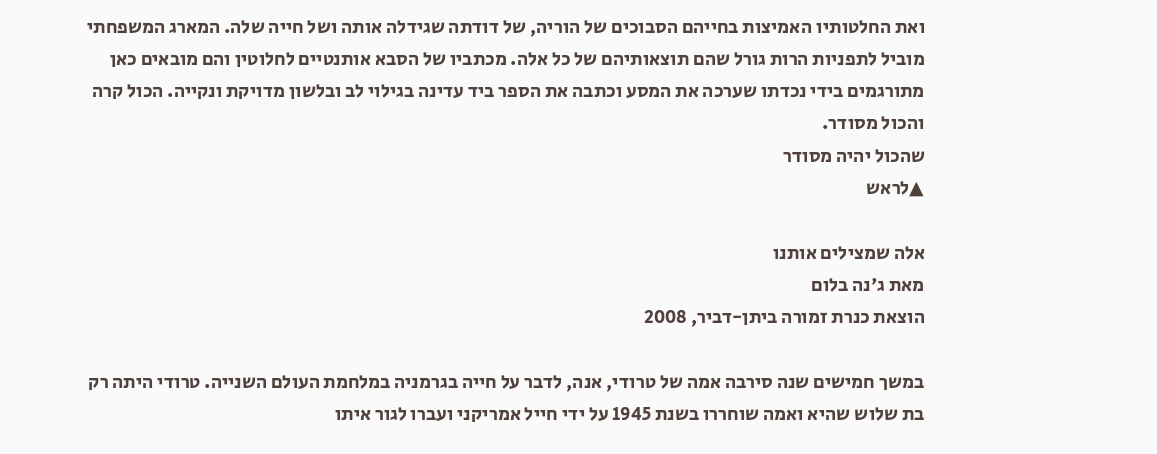ואת החלטותיו האמיצות בחייהם הסבוכים של הוריה, של דודתה שגידלה אותה ושל חייה שלה. המארג המשפחתי מוביל לתפניות הרות גורל שהם תוצאותיהם של כל אלה. מכתביו של הסבא אותנטיים לחלוטין והם מובאים כאן מתורגמים בידי נכדתו שערכה את המסע וכתבה את הספר ביד עדינה בגילוי לב ובלשון מדויקת ונקייה. הכול קרה והכול מסודר.
שהכול יהיה מסודר
▲לראש

אלה שמצילים אותנו
מאת ג'נה בלום
הוצאת כנרת זמורה ביתן-דביר, 2008

במשך חמישים שנה סירבה אמה של טרודי, אנה, לדבר על חייה בגרמניה במלחמת העולם השנייה. טרודי היתה רק בת שלוש שהיא ואמה שוחררו בשנת 1945 על ידי חייל אמריקני ועברו לגור איתו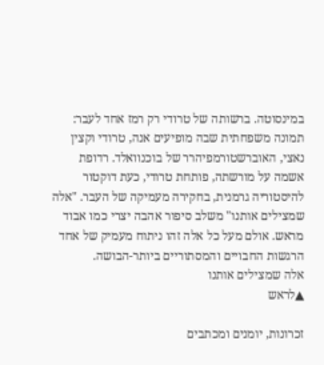במינסוטה. ברשותה של טרודי רק רמז אחד לעבר: תמונה משפחתית שבה מופיעים אנה, טרודי וקצין נאצי, האוברשטורמפיהרר של בוכנוואלד. רדופת אשמה על מורשתה, פותחת טרודי, כעת דוקטור להיסטוריה גרמנית, בחקירה מעמיקה של העבר. "אלה שמצילים אותנו" משלב סיפור אהבה יצרי כמו אבוד מראש. אולם מעל כל אלה זהו ניתוח מעמיק של אחד הרגשות החבויים והמסתוריים ביותר-הבושה.
אלה שמצילים אותנו
▲לראש

זכרונות, יומנים ומכתבים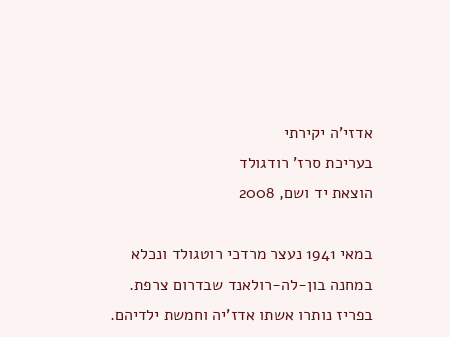אדזי'ה יקירתי
בעריכת סרז' רודגולד
הוצאת יד ושם, 2008

במאי 1941 נעצר מרדכי רוטגולד ונכלא במחנה בון-לה-רולאנד שבדרום צרפת. בפריז נותרו אשתו אדז'יה וחמשת ילדיהם.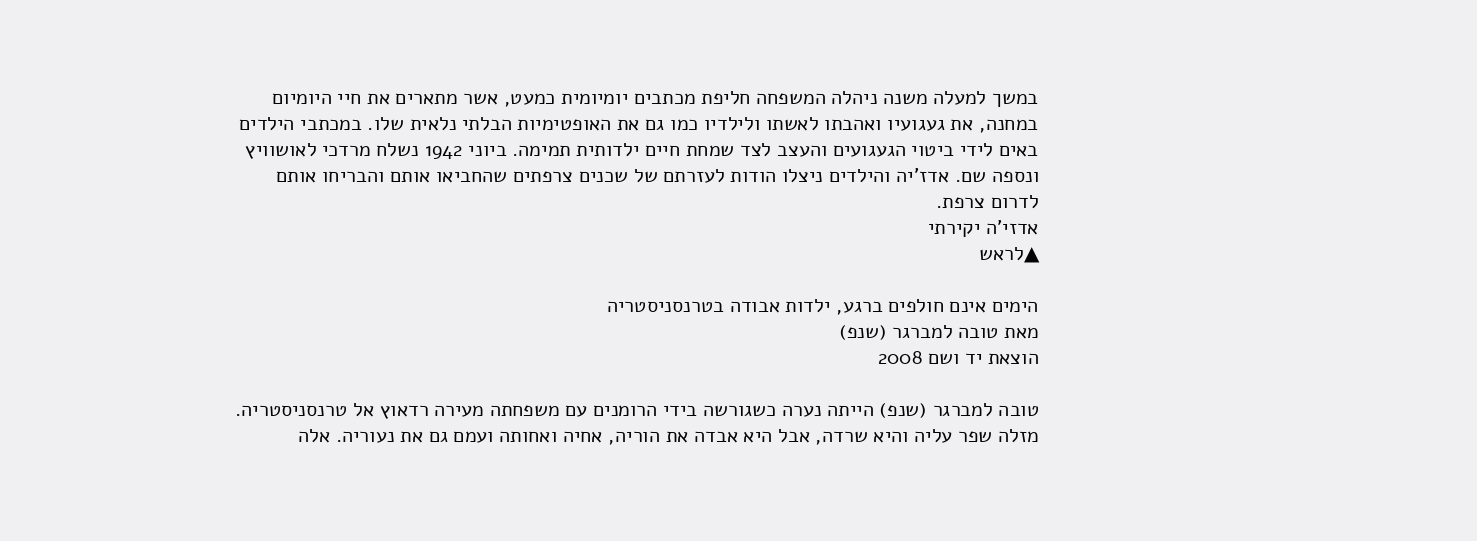במשך למעלה משנה ניהלה המשפחה חליפת מכתבים יומיומית כמעט, אשר מתארים את חיי היומיום במחנה, את געגועיו ואהבתו לאשתו ולילדיו כמו גם את האופטימיות הבלתי נלאית שלו. במכתבי הילדים באים לידי ביטוי הגעגועים והעצב לצד שמחת חיים ילדותית תמימה. ביוני 1942 נשלח מרדכי לאושוויץ ונספה שם. אדז'יה והילדים ניצלו הודות לעזרתם של שכנים צרפתים שהחביאו אותם והבריחו אותם לדרום צרפת.
אדזי'ה יקירתי
▲לראש

הימים אינם חולפים ברגע, ילדות אבודה בטרנסניסטריה
מאת טובה למברגר (שנפ)
הוצאת יד ושם 2008

טובה למברגר (שנפ) הייתה נערה כשגורשה בידי הרומנים עם משפחתה מעירה רדאוץ אל טרנסניסטריה. מזלה שפר עליה והיא שרדה, אבל היא אבדה את הוריה, אחיה ואחותה ועמם גם את נעוריה. אלה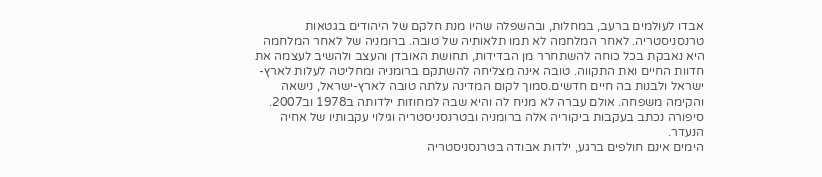אבדו לעולמים ברעב, במחלות, ובהשפלה שהיו מנת חלקם של היהודים בגטאות טרנסניסטריה. לאחר המלחמה לא תמו תלאותיה של טובה. ברומניה של לאחר המלחמה היא נאבקת בכל כוחה להשתחרר מן הבדידות, תחושת האובדן והעצב ולהשיב לעצמה את חדוות החיים ואת התקווה. טובה אינה מצליחה להשתקם ברומניה ומחליטה לעלות לארץ-ישראל ולבנות בה חיים חדשים.סמוך לקום המדינה עלתה טובה לארץ-ישראל, נישאה והקימה משפחה. אולם עברה לא מניח לה והיא שבה למחוזות ילדותה ב1978 וב2007. סיפורה נכתב בעקבות ביקוריה אלה ברומניה ובטרנסניסטריה וגילוי עקבותיו של אחיה הנעדר.
הימים אינם חולפים ברגע, ילדות אבודה בטרנסניסטריה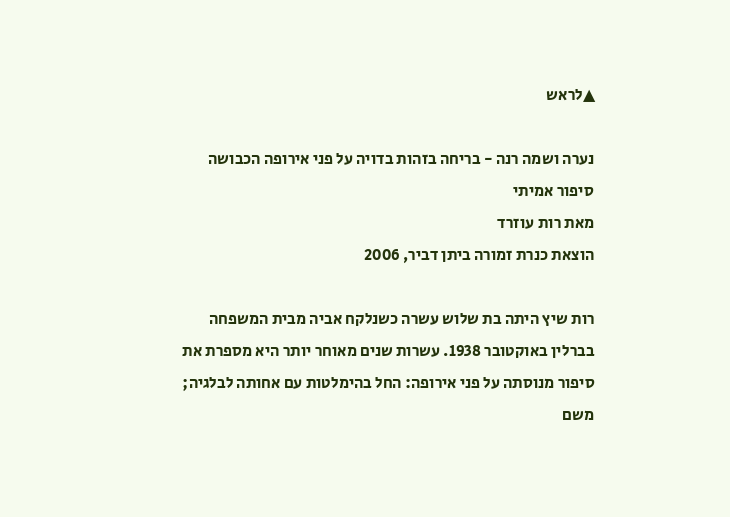▲לראש

נערה ושמה רנה - בריחה בזהות בדויה על פני אירופה הכבושה סיפור אמיתי
מאת רות עוזרד
הוצאת כנרת זמורה ביתן דביר, 2006

רות שיץ היתה בת שלוש עשרה כשנלקח אביה מבית המשפחה בברלין באוקטובר 1938. עשרות שנים מאוחר יותר היא מספרת את סיפור מנוסתה על פני אירופה: החל בהימלטות עם אחותה לבלגיה; משם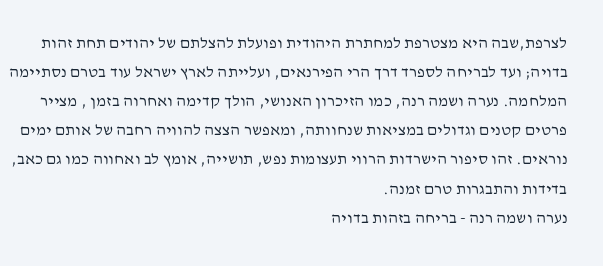לצרפת,שבה היא מצטרפת למחתרת היהודית ופועלת להצלתם של יהודים תחת זהות בדויה; ועד לבריחה לספרד דרך הרי הפירנאים, ועלייתה לארץ ישראל עוד בטרם נסתיימה המלחמה. נערה ושמה רנה, כמו הזיכרון האנושי, הולך קדימה ואחרוה בזמן , מצייר פרטים קטנים וגדולים במציאות שנחוותה, ומאפשר הצצה להוויה רחבה של אותם ימים נוראים. זהו סיפור הישרדות הרווי תעצומות נפש, תושייה, אומץ לב ואחווה כמו גם כאב, בדידות והתבגרות טרם זמנה.
נערה ושמה רנה - בריחה בזהות בדויה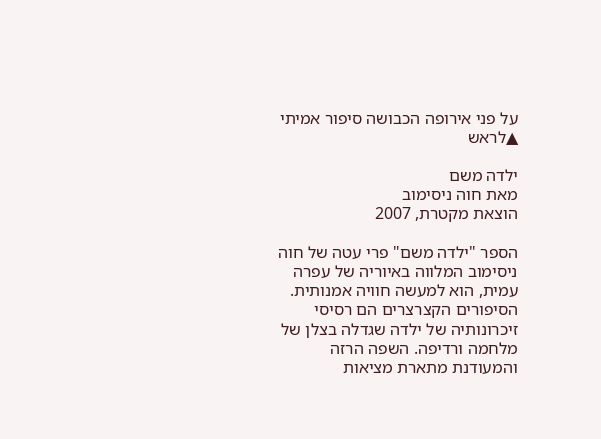על פני אירופה הכבושה סיפור אמיתי
▲לראש

ילדה משם
מאת חוה ניסימוב
הוצאת מקטרת, 2007

הספר "ילדה משם" פרי עטה של חוה ניסימוב המלווה באיוריה של עפרה עמית, הוא למעשה חוויה אמנותית. הסיפורים הקצרצרים הם רסיסי זיכרונותיה של ילדה שגדלה בצלן של מלחמה ורדיפה. השפה הרזה והמעודנת מתארת מציאות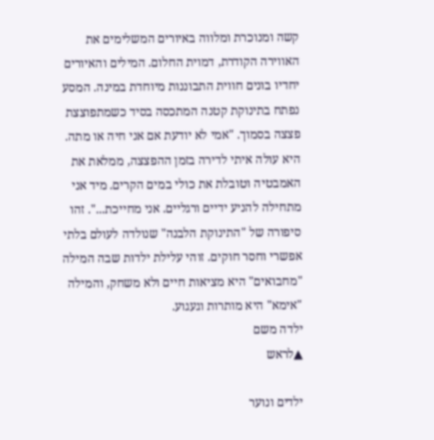קשה ומנוכרת ומלווה באיורים המשלימים את האווירה הקודרת, דמוית החלום. המילים והאיורים יחדיו בונים חווית התבוננות מיוחדת במינה. המסע נפתח בתינוקת קטנה המתכסה בסיד כשמתפוצצת פצצה בסמוך. "אמי לא יודעת אם אני חיה או מתה. היא עולה איתי לדירה בזמן ההפצצה, ממלאת את האמבטיה וטובלת את כולי במים הקרים. מיד אני מתחילה להניע ידיים ורגליים. אני מחייכת...". זהו סיפורה של "התינוקת הלבנה" שנולדה לעולם בלתי אפשרי וחסר חוקים. זוהי עלילת ילדות שבה המילה "מחבואים" היא מציאות חיים ולא משחק, והמילה "אימא" היא מותרות וגעגוע.
ילדה משם
▲לראש

ילדים ונוער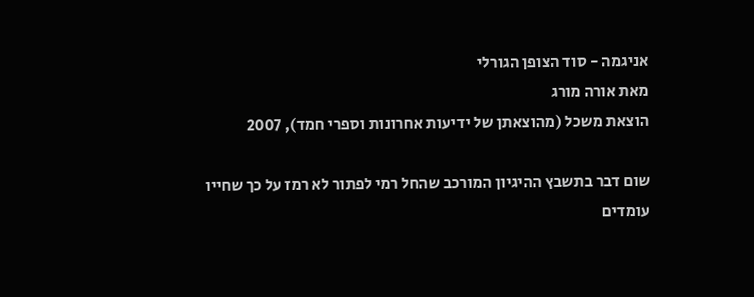אניגמה - סוד הצופן הגורלי
מאת אורה מורג
הוצאת משכל (מהוצאתן של ידיעות אחרונות וספרי חמד), 2007

שום דבר בתשבץ ההיגיון המורכב שהחל רמי לפתור לא רמז על כך שחייו עומדים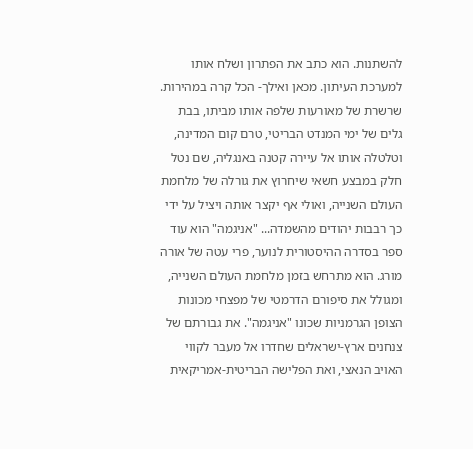להשתנות. הוא כתב את הפתרון ושלח אותו למערכת העיתון. מכאן ואילך- הכל קרה במהירות. שרשרת של מאורעות שלפה אותו מביתו, בבת גלים של ימי המנדט הבריטי, טרם קום המדינה, וטלטלה אותו אל עיירה קטנה באנגליה, שם נטל חלק במבצע חשאי שיחרוץ את גורלה של מלחמת העולם השנייה, ואולי אף יקצר אותה ויציל על ידי כך רבבות יהודים מהשמדה... "אניגמה" הוא עוד ספר בסדרה ההיסטורית לנוער, פרי עטה של אורה מורג. הוא מתרחש בזמן מלחמת העולם השנייה, ומגולל את סיפורם הדרמטי של מפצחי מכונות הצופן הגרמניות שכונו "אניגמה". את גבורתם של צנחנים ארץ-ישראלים שחדרו אל מעבר לקווי האויב הנאצי, ואת הפלישה הבריטית-אמריקאית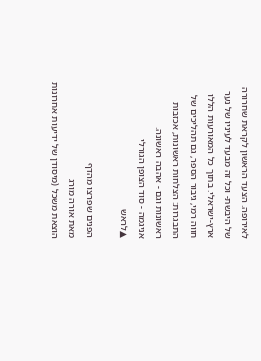לאירופה. הצעד הראשון לקראת שחרורה של היבשת- וכל זה מבעד לעיניו של נער ארץ-ישראלי. בתוך כל המאורעות הללו חווה רמי, גיבור הספר, גם תהליכים של התבגרות: הצלחות ראשונות, אכזבות ראשונות וגם - אהבה ראשונה.
אניגמה - סוד הצופן הגורלי
▲לראש

הפנים שפרצו מהדף
מאת אורה מורג
הוצאת משכל (מיסודן של ידיעות אחרונות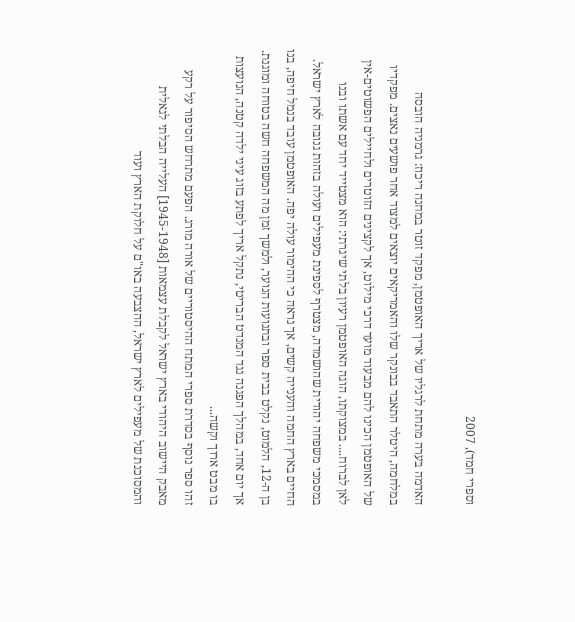וספרי חמד), 2007

האדמה בערה מתחת לרגליו של אריך האופטמן, מפקד זוטר במחנה ריכוז: גרמניה הובסה במלחמה, היטלר התאבד בבונקר שלו והאמריקאים יוצאים למצוד אחר פושעים נאצים. מפקדיו של האופטמן הכינו להם מבעוד מועד דרכי מילוט, אך לקצינים הזוטרים ולחיילים הפשוטים-אין לאן לברוח.... במצוקתו, הוגה האופטמן רעיון בלתי שיגרתי: הוא מצטייד יחד עם אשתו ובנו במסמכי משפחה יהודית שהושמדה, מצטרף לספינת מעפילים ועולה בזהות גנובה לארץ ישראל. החיים בארץ החמה והענייה קשים, אך נראה כי ההימור עולה יפה. האופטמן עובד בנמל חיפה, בנו בן ה-12, הלמוט, נקלט בבית ספר ובתנועות הנוער, ולמשך זמן מה המשפחה חשה בטוחה ומוגנת. אך יום אחד, במהלך הפגנה נגד המנדט הבריטי, נתקל אריך לפתע בזוג עיני ילדה קטנה, הנועצות בו מבט ארוך וקשה...
זהו ספר נוסף בסדרת ספרי המתח ההיסטוריים של אורה מורג. הפעם מתרחש הסיפור על רקע מאבק היישוב היהודי בארץ ישראל לקבלת עצמאות [1945-1948] העלייה הבלתי לגאלית והמסוכנת של מעפילים לארץ ישראל, ההצבעה באו"ם על חלוקת הארץ ועוד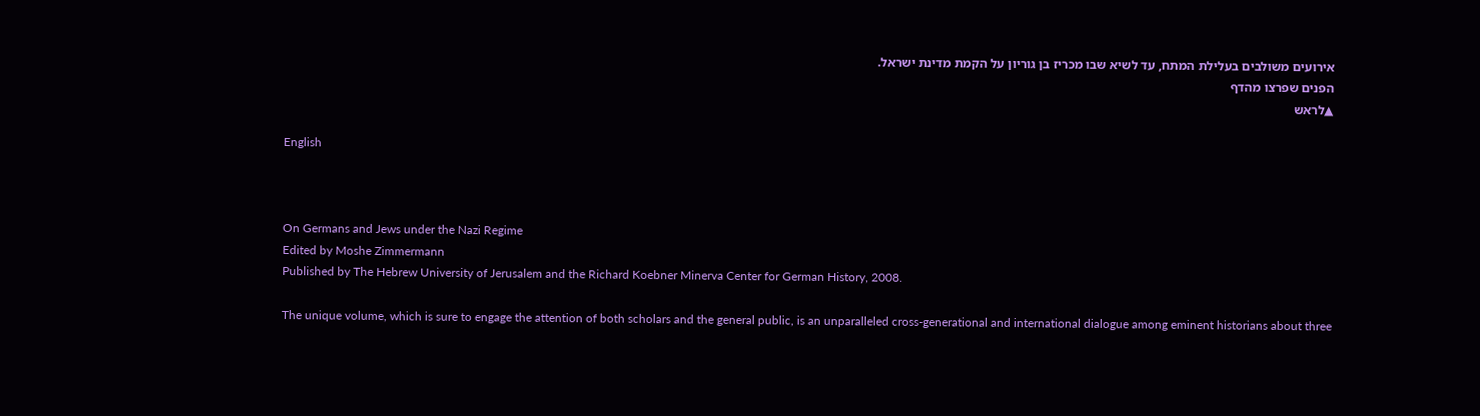אירועים משולבים בעלילת המתח, עד לשיא שבו מכריז בן גוריון על הקמת מדינת ישראל.
הפנים שפרצו מהדף
▲לראש

English



On Germans and Jews under the Nazi Regime
Edited by Moshe Zimmermann
Published by The Hebrew University of Jerusalem and the Richard Koebner Minerva Center for German History, 2008.

The unique volume, which is sure to engage the attention of both scholars and the general public, is an unparalleled cross-generational and international dialogue among eminent historians about three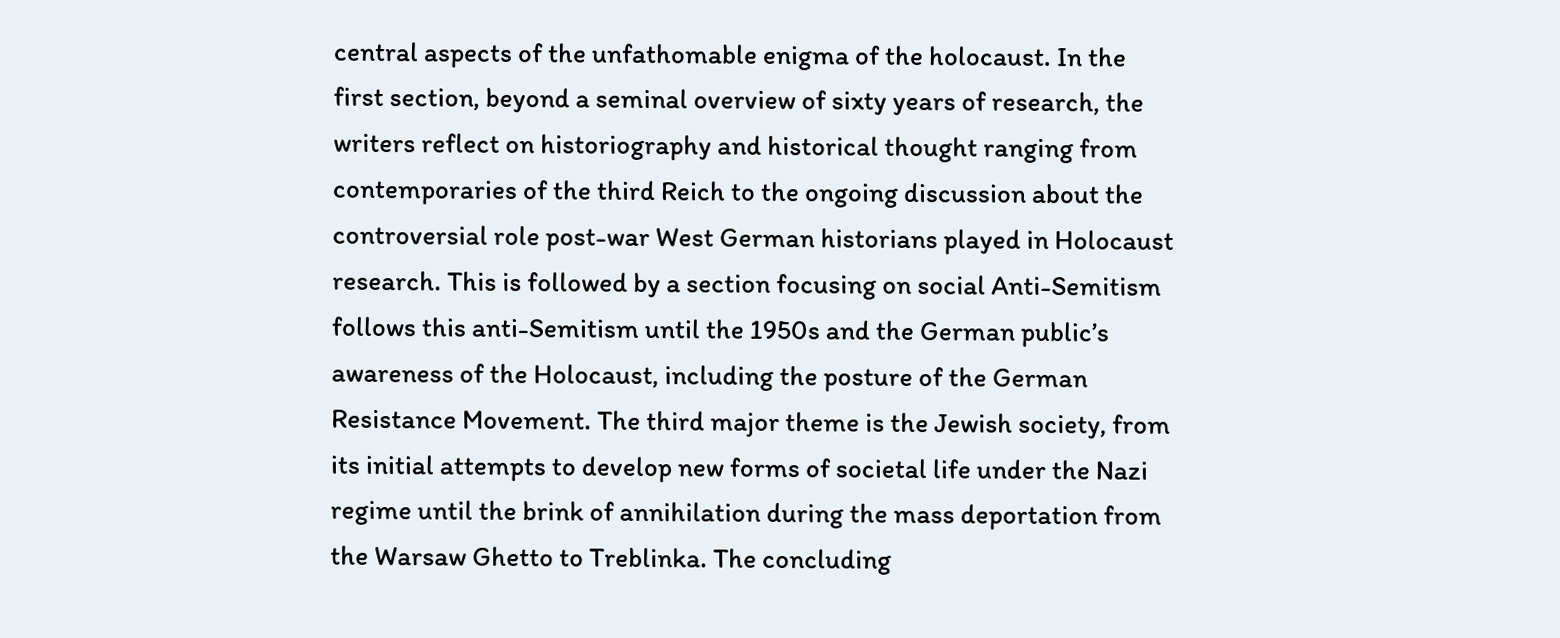central aspects of the unfathomable enigma of the holocaust. In the first section, beyond a seminal overview of sixty years of research, the writers reflect on historiography and historical thought ranging from contemporaries of the third Reich to the ongoing discussion about the controversial role post-war West German historians played in Holocaust research. This is followed by a section focusing on social Anti-Semitism follows this anti-Semitism until the 1950s and the German public’s awareness of the Holocaust, including the posture of the German Resistance Movement. The third major theme is the Jewish society, from its initial attempts to develop new forms of societal life under the Nazi regime until the brink of annihilation during the mass deportation from the Warsaw Ghetto to Treblinka. The concluding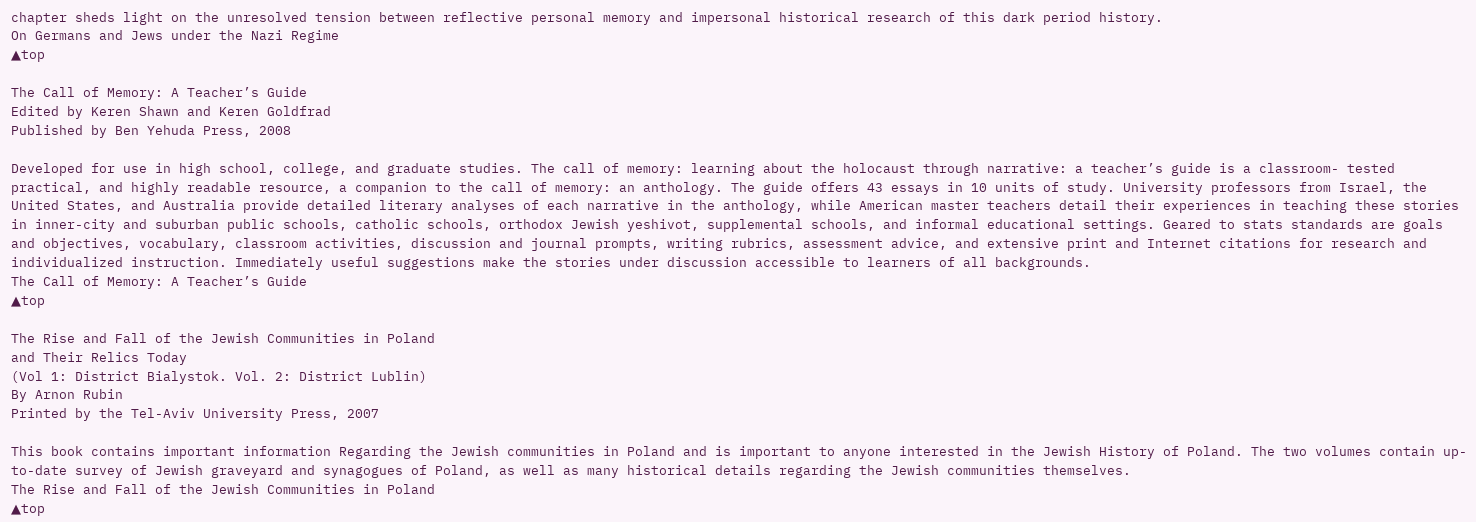chapter sheds light on the unresolved tension between reflective personal memory and impersonal historical research of this dark period history.
On Germans and Jews under the Nazi Regime
▲top

The Call of Memory: A Teacher’s Guide
Edited by Keren Shawn and Keren Goldfrad
Published by Ben Yehuda Press, 2008

Developed for use in high school, college, and graduate studies. The call of memory: learning about the holocaust through narrative: a teacher’s guide is a classroom- tested practical, and highly readable resource, a companion to the call of memory: an anthology. The guide offers 43 essays in 10 units of study. University professors from Israel, the United States, and Australia provide detailed literary analyses of each narrative in the anthology, while American master teachers detail their experiences in teaching these stories in inner-city and suburban public schools, catholic schools, orthodox Jewish yeshivot, supplemental schools, and informal educational settings. Geared to stats standards are goals and objectives, vocabulary, classroom activities, discussion and journal prompts, writing rubrics, assessment advice, and extensive print and Internet citations for research and individualized instruction. Immediately useful suggestions make the stories under discussion accessible to learners of all backgrounds.
The Call of Memory: A Teacher’s Guide
▲top

The Rise and Fall of the Jewish Communities in Poland
and Their Relics Today
(Vol 1: District Bialystok. Vol. 2: District Lublin)
By Arnon Rubin
Printed by the Tel-Aviv University Press, 2007

This book contains important information Regarding the Jewish communities in Poland and is important to anyone interested in the Jewish History of Poland. The two volumes contain up-to-date survey of Jewish graveyard and synagogues of Poland, as well as many historical details regarding the Jewish communities themselves.
The Rise and Fall of the Jewish Communities in Poland
▲top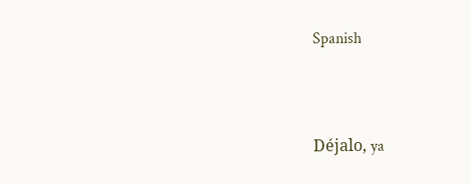Spanish



Déjalo, ya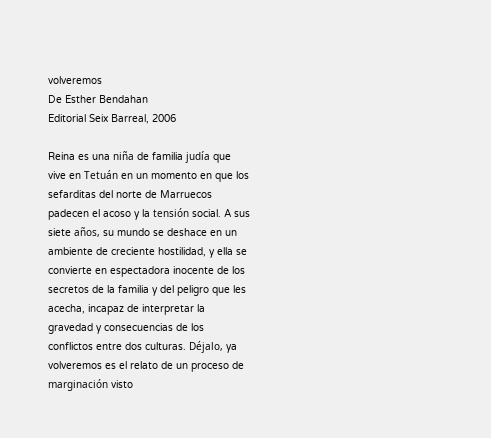volveremos
De Esther Bendahan
Editorial Seix Barreal, 2006

Reina es una niña de familia judía que vive en Tetuán en un momento en que los sefarditas del norte de Marruecos padecen el acoso y la tensión social. A sus siete años, su mundo se deshace en un ambiente de creciente hostilidad, y ella se convierte en espectadora inocente de los secretos de la familia y del peligro que les acecha, incapaz de interpretar la gravedad y consecuencias de los conflictos entre dos culturas. Déjalo, ya volveremos es el relato de un proceso de marginación visto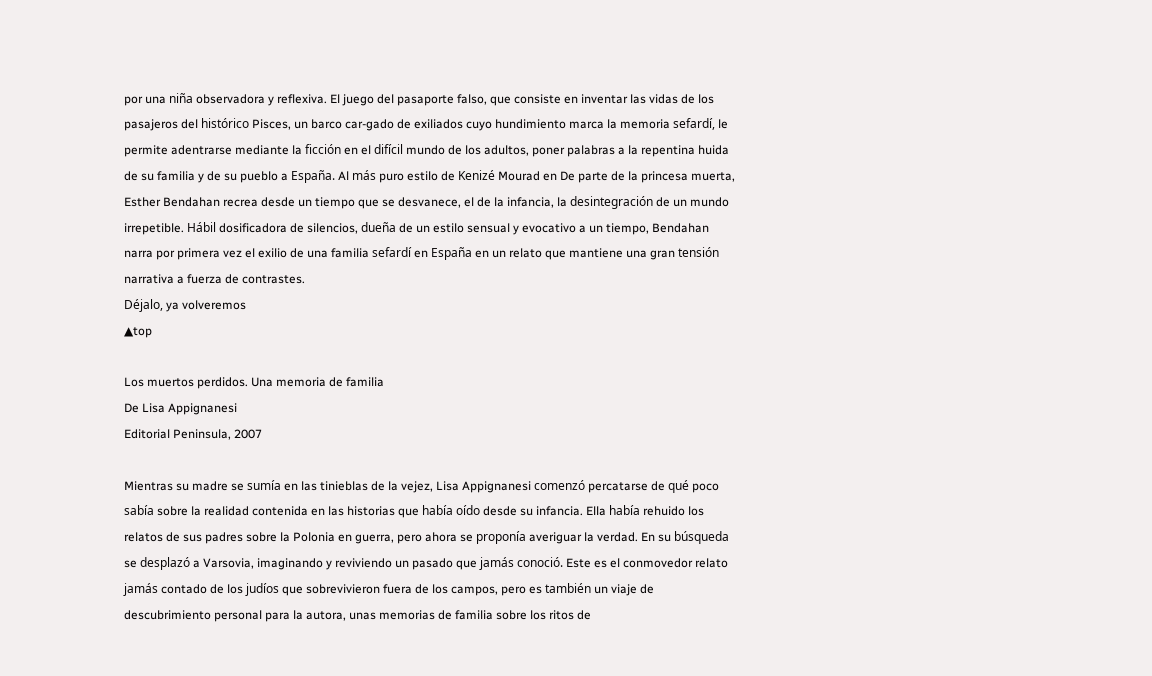por una niña observadora y reflexiva. El juego del pasaporte falso, que consiste en inventar las vidas de los pasajeros del histórico Pisces, un barco car-gado de exiliados cuyo hundimiento marca la memoria sefardí, le permite adentrarse mediante la ficción en el difícil mundo de los adultos, poner palabras a la repentina huida de su familia y de su pueblo a España. Al más puro estilo de Kenizé Mourad en De parte de la princesa muerta, Esther Bendahan recrea desde un tiempo que se desvanece, el de la infancia, la desintegración de un mundo irrepetible. Hábil dosificadora de silencios, dueña de un estilo sensual y evocativo a un tiempo, Bendahan narra por primera vez el exilio de una familia sefardí en España en un relato que mantiene una gran tensión narrativa a fuerza de contrastes.
Déjalo, ya volveremos
▲top

Los muertos perdidos. Una memoria de familia
De Lisa Appignanesi
Editorial Peninsula, 2007

Mientras su madre se sumía en las tinieblas de la vejez, Lisa Appignanesi comenzó percatarse de qué poco sabía sobre la realidad contenida en las historias que había oído desde su infancia. Ella había rehuido los relatos de sus padres sobre la Polonia en guerra, pero ahora se proponía averiguar la verdad. En su búsqueda se desplazó a Varsovia, imaginando y reviviendo un pasado que jamás conoció. Este es el conmovedor relato jamás contado de los judíos que sobrevivieron fuera de los campos, pero es también un viaje de descubrimiento personal para la autora, unas memorias de familia sobre los ritos de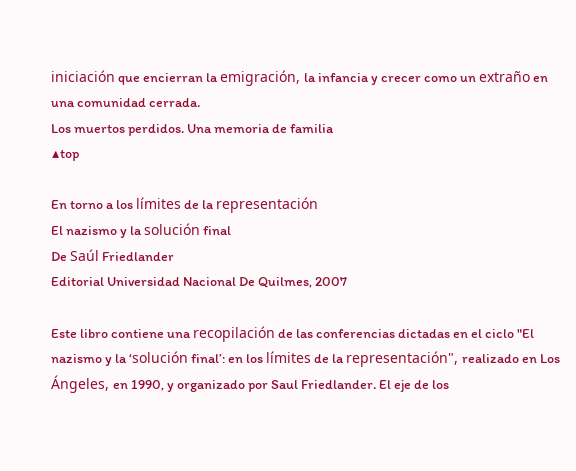iniciación que encierran la emigración, la infancia y crecer como un extraño en una comunidad cerrada.
Los muertos perdidos. Una memoria de familia
▲top

En torno a los límites de la representación
El nazismo y la solución final
De Saúl Friedlander
Editorial Universidad Nacional De Quilmes, 2007

Este libro contiene una recopilación de las conferencias dictadas en el ciclo "El nazismo y la ‘solución final’: en los límites de la representación", realizado en Los Ángeles, en 1990, y organizado por Saul Friedlander. El eje de los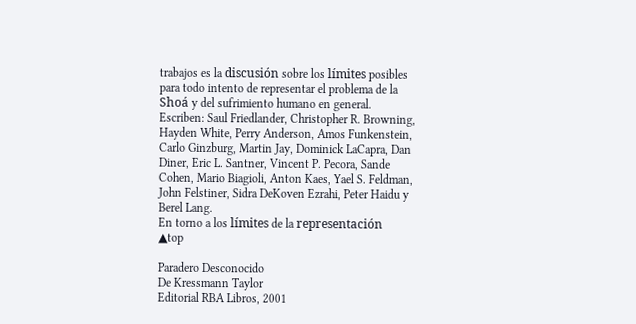trabajos es la discusión sobre los límites posibles para todo intento de representar el problema de la Shoá y del sufrimiento humano en general. Escriben: Saul Friedlander, Christopher R. Browning, Hayden White, Perry Anderson, Amos Funkenstein, Carlo Ginzburg, Martin Jay, Dominick LaCapra, Dan Diner, Eric L. Santner, Vincent P. Pecora, Sande Cohen, Mario Biagioli, Anton Kaes, Yael S. Feldman, John Felstiner, Sidra DeKoven Ezrahi, Peter Haidu y Berel Lang.
En torno a los límites de la representación
▲top

Paradero Desconocido
De Kressmann Taylor
Editorial RBA Libros, 2001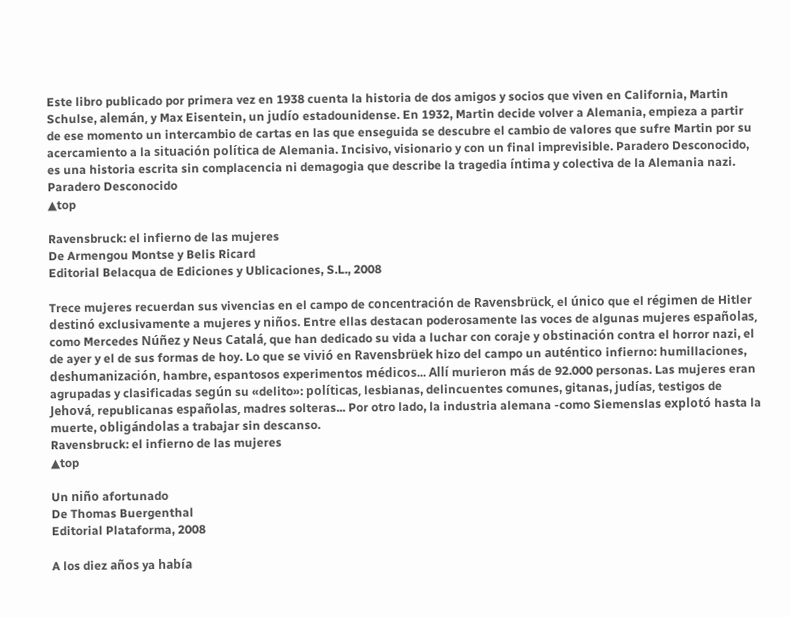Este libro publicado por primera vez en 1938 cuenta la historia de dos amigos y socios que viven en California, Martin Schulse, alemán, y Max Eisentein, un judío estadounidense. En 1932, Martin decide volver a Alemania, empieza a partir de ese momento un intercambio de cartas en las que enseguida se descubre el cambio de valores que sufre Martin por su acercamiento a la situación política de Alemania. Incisivo, visionario y con un final imprevisible. Paradero Desconocido, es una historia escrita sin complacencia ni demagogia que describe la tragedia íntima y colectiva de la Alemania nazi.
Paradero Desconocido
▲top

Ravensbruck: el infierno de las mujeres
De Armengou Montse y Belis Ricard
Editorial Belacqua de Ediciones y Ublicaciones, S.L., 2008

Trece mujeres recuerdan sus vivencias en el campo de concentración de Ravensbrück, el único que el régimen de Hitler destinó exclusivamente a mujeres y niños. Entre ellas destacan poderosamente las voces de algunas mujeres españolas, como Mercedes Núñez y Neus Catalá, que han dedicado su vida a luchar con coraje y obstinación contra el horror nazi, el de ayer y el de sus formas de hoy. Lo que se vivió en Ravensbrüek hizo del campo un auténtico infierno: humillaciones, deshumanización, hambre, espantosos experimentos médicos... Allí murieron más de 92.000 personas. Las mujeres eran agrupadas y clasificadas según su «delito»: políticas, lesbianas, delincuentes comunes, gitanas, judías, testigos de Jehová, republicanas españolas, madres solteras... Por otro lado, la industria alemana -como Siemenslas explotó hasta la muerte, obligándolas a trabajar sin descanso.
Ravensbruck: el infierno de las mujeres
▲top

Un niño afortunado
De Thomas Buergenthal
Editorial Plataforma, 2008

A los diez años ya había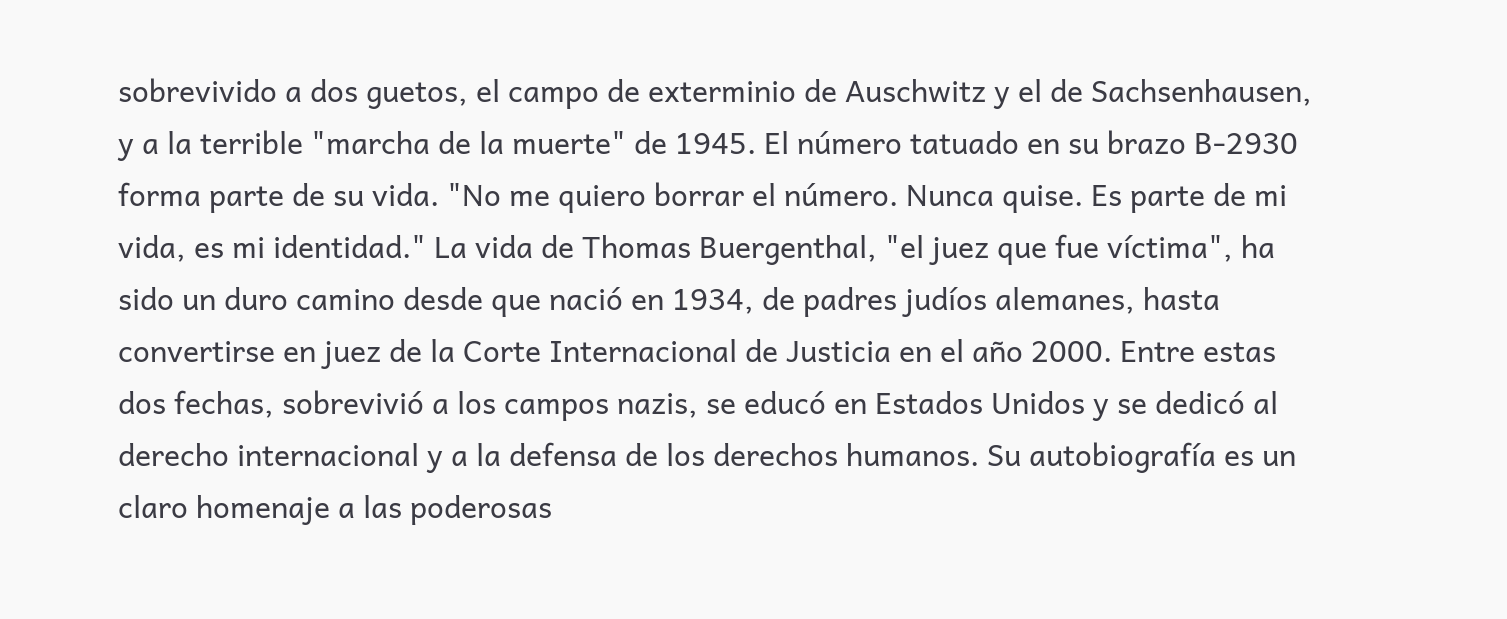sobrevivido a dos guetos, el campo de exterminio de Auschwitz y el de Sachsenhausen, y a la terrible "marcha de la muerte" de 1945. El número tatuado en su brazo B-2930 forma parte de su vida. "No me quiero borrar el número. Nunca quise. Es parte de mi vida, es mi identidad." La vida de Thomas Buergenthal, "el juez que fue víctima", ha sido un duro camino desde que nació en 1934, de padres judíos alemanes, hasta convertirse en juez de la Corte Internacional de Justicia en el año 2000. Entre estas dos fechas, sobrevivió a los campos nazis, se educó en Estados Unidos y se dedicó al derecho internacional y a la defensa de los derechos humanos. Su autobiografía es un claro homenaje a las poderosas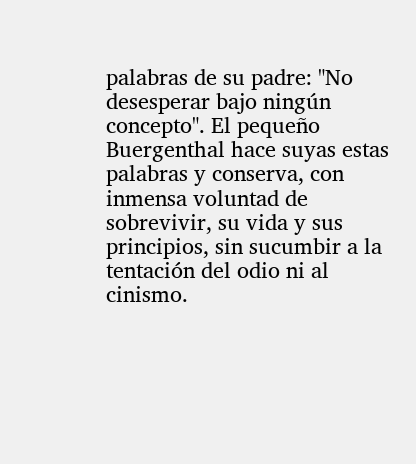palabras de su padre: "No desesperar bajo ningún concepto". El pequeño Buergenthal hace suyas estas palabras y conserva, con inmensa voluntad de sobrevivir, su vida y sus principios, sin sucumbir a la tentación del odio ni al cinismo.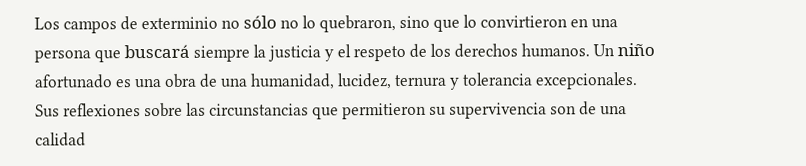Los campos de exterminio no sólo no lo quebraron, sino que lo convirtieron en una persona que buscará siempre la justicia y el respeto de los derechos humanos. Un niño afortunado es una obra de una humanidad, lucidez, ternura y tolerancia excepcionales. Sus reflexiones sobre las circunstancias que permitieron su supervivencia son de una calidad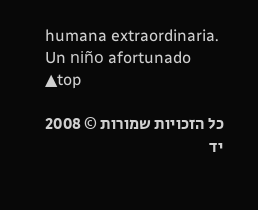humana extraordinaria.
Un niño afortunado
▲top

כל הזכויות שמורות © 2008 יד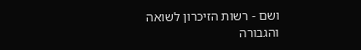ושם - רשות הזיכרון לשואה והגבורה